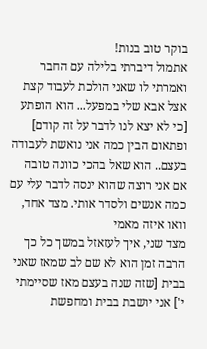בוקר טוב בנות!
אתמול דיברתי בלילה עם החבר ואמרתי לו שאני הולכת לעבוד קצת אצל אבא שלי במפעל... הוא הופתע [כי לא יצא לנו לדבר על זה קודם] ופתאום הבין כמה אני נואשת לעבודה בעצם.. הוא שאל בהכי כוונה טובה אם אני רוצה שהוא ינסה לדבר עלי עם כמה אנשים ולסדר אותי. מצד אחד, וואו איזה מאמי
מצד שני, איך לעזאזל במשך כל כך הרבה זמן הוא לא שם לב שמאז שאני בבית [שזה שנה בעצם מאז שסיימתי י'] אני יושבת בבית ומחפשת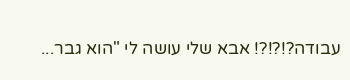עבודה?!?!?! אבא שלי עושה לי "הוא גבר...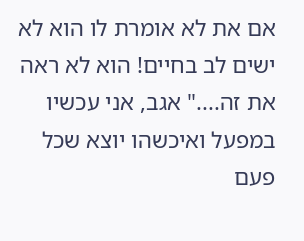אם את לא אומרת לו הוא לא ישים לב בחיים! הוא לא ראה את זה...." אגב, אני עכשיו במפעל ואיכשהו יוצא שכל פעם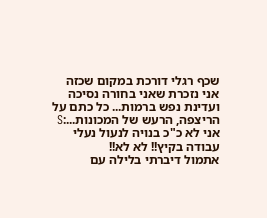שכף רגלי דורכת במקום שכזה אני נזכרת שאני בחורה נסיכה ועדינת נפש ברמות... כל כתם על הריצפה, הרעש של המכונות...:S אני לא כ"כ בנויה לנעול נעלי עבודה בקיץ!! לא לא!!
אתמול דיברתי בלילה עם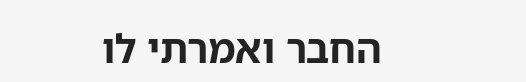החבר ואמרתי לו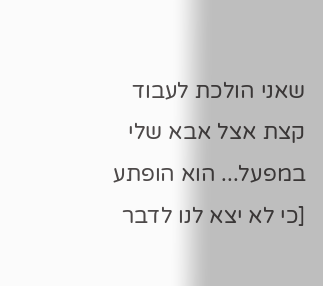שאני הולכת לעבוד קצת אצל אבא שלי במפעל... הוא הופתע [כי לא יצא לנו לדבר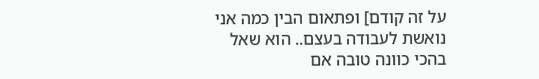על זה קודם] ופתאום הבין כמה אני נואשת לעבודה בעצם.. הוא שאל בהכי כוונה טובה אם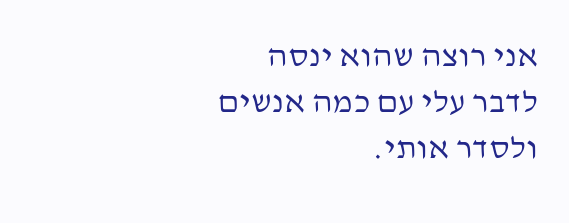אני רוצה שהוא ינסה לדבר עלי עם כמה אנשים ולסדר אותי.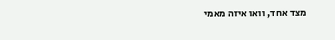מצד אחד, וואו איזה מאמי